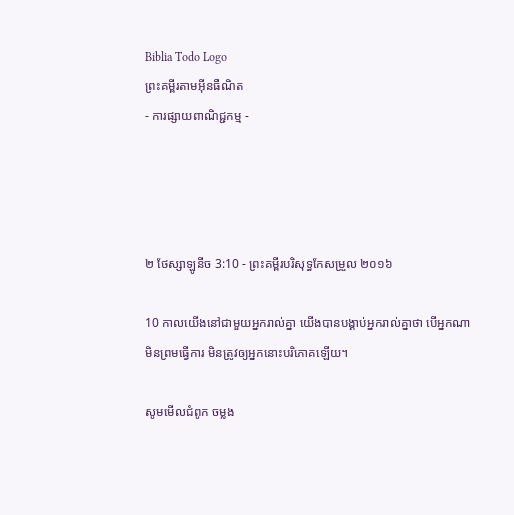Biblia Todo Logo
ព្រះគម្ពីរតាមអ៊ីនធឺណិត
- ការផ្សាយពាណិជ្ជកម្ម -




២ ថែស្សាឡូនីច 3:10 - ព្រះគម្ពីរបរិសុទ្ធកែសម្រួល ២០១៦

10 កាលយើងនៅជាមួយអ្នករាល់គ្នា យើងបានបង្គាប់អ្នករាល់គ្នាថា បើអ្នកណាមិនព្រមធ្វើការ មិនត្រូវឲ្យអ្នកនោះបរិ‌ភោគឡើយ។

សូមមើលជំពូក ចម្លង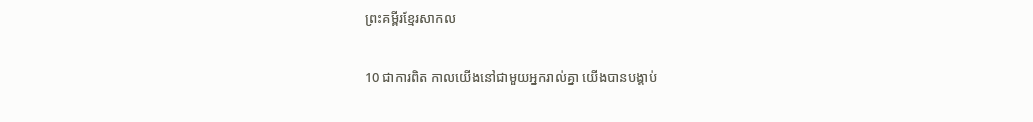ព្រះគម្ពីរខ្មែរសាកល

10 ជាការពិត កាលយើងនៅជាមួយអ្នករាល់គ្នា យើងបានបង្គាប់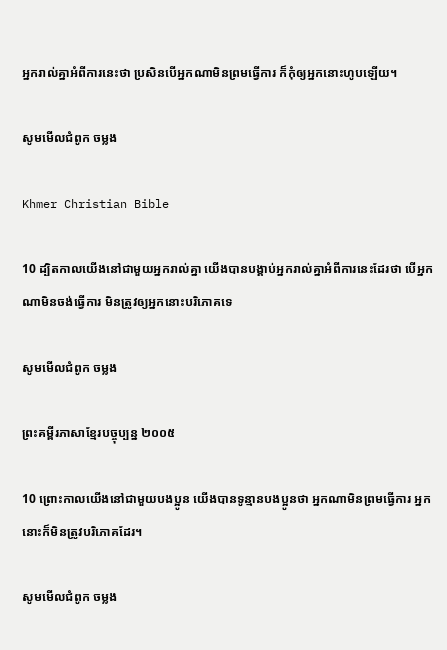អ្នករាល់គ្នាអំពីការនេះថា ប្រសិនបើអ្នកណាមិនព្រមធ្វើការ ក៏កុំឲ្យអ្នកនោះហូបឡើយ។

សូមមើលជំពូក ចម្លង

Khmer Christian Bible

10 ដ្បិតកាលយើងនៅជាមួយអ្នករាល់គ្នា យើងបានបង្គាប់អ្នករាល់គ្នាអំពីការនេះដែរថា បើអ្នកណាមិនចង់ធ្វើការ មិនត្រូវឲ្យអ្នកនោះបរិភោគទេ

សូមមើលជំពូក ចម្លង

ព្រះគម្ពីរភាសាខ្មែរបច្ចុប្បន្ន ២០០៥

10 ព្រោះកាលយើងនៅជាមួយបងប្អូន យើងបានទូន្មានបងប្អូនថា អ្នកណាមិនព្រមធ្វើការ អ្នកនោះក៏មិនត្រូវបរិភោគដែរ។

សូមមើលជំពូក ចម្លង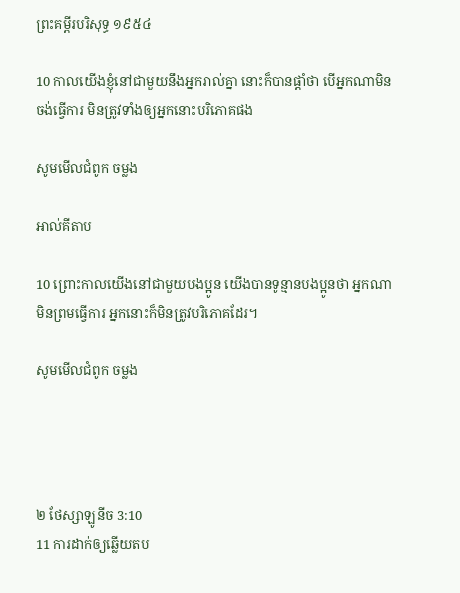ព្រះគម្ពីរបរិសុទ្ធ ១៩៥៤

10 កាលយើងខ្ញុំនៅជាមួយនឹងអ្នករាល់គ្នា នោះក៏បានផ្តាំថា បើអ្នកណាមិនចង់ធ្វើការ មិនត្រូវទាំងឲ្យអ្នកនោះបរិភោគផង

សូមមើលជំពូក ចម្លង

អាល់គីតាប

10 ព្រោះកាលយើងនៅជាមួយបងប្អូន យើងបានទូន្មានបងប្អូនថា អ្នកណាមិនព្រមធ្វើការ អ្នកនោះក៏មិនត្រូវបរិភោគដែរ។

សូមមើលជំពូក ចម្លង




២ ថែស្សាឡូនីច 3:10
11 ការដាក់ឲ្យឆ្លើយតប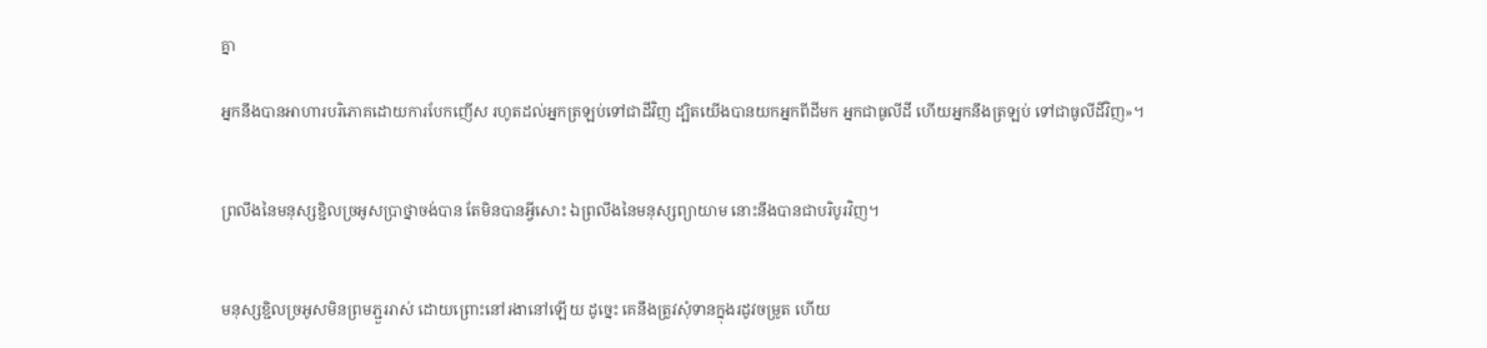គ្នា

អ្នកនឹងបានអាហារបរិ‌ភោគដោយការបែកញើស រហូតដល់អ្នកត្រឡប់ទៅជាដីវិញ ដ្បិតយើងបានយកអ្នកពីដីមក អ្នកជាធូលីដី ហើយអ្នកនឹងត្រឡប់ ទៅជាធូលីដីវិញ»។


ព្រលឹងនៃមនុស្សខ្ជិលច្រអូសប្រាថ្នាចង់បាន តែមិនបានអ្វីសោះ ឯព្រលឹងនៃមនុស្សព្យាយាម នោះនឹងបានជាបរិបូរវិញ។


មនុស្សខ្ជិលច្រអូសមិនព្រមភ្ជួររាស់ ដោយព្រោះនៅរងានៅឡើយ ដូច្នេះ គេនឹងត្រូវសុំទានក្នុងរដូវចម្រូត ហើយ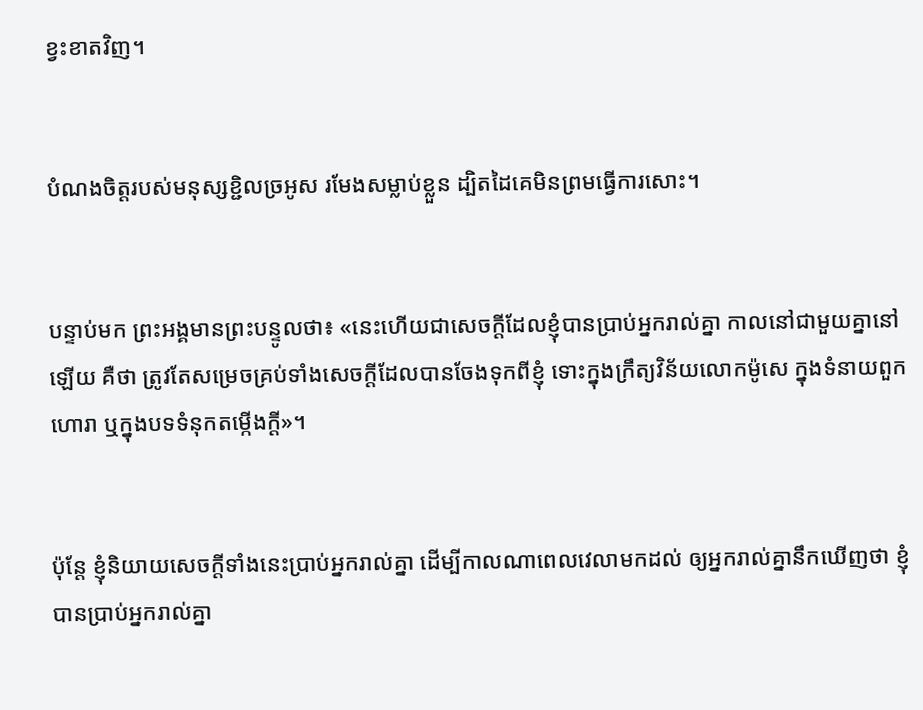ខ្វះខាតវិញ។


បំណងចិត្តរបស់មនុស្សខ្ជិលច្រអូស រមែងសម្លាប់ខ្លួន ដ្បិតដៃគេមិនព្រមធ្វើការសោះ។


បន្ទាប់មក ព្រះ‌អង្គមានព្រះ‌បន្ទូលថា៖ «នេះហើយជាសេចក្តីដែលខ្ញុំបានប្រាប់អ្នករាល់គ្នា កាលនៅជាមួយគ្នានៅឡើយ គឺថា ត្រូវតែសម្រេចគ្រប់ទាំងសេចក្តីដែលបានចែងទុកពីខ្ញុំ ទោះក្នុងក្រឹត្យ‌វិន័យលោកម៉ូសេ ក្នុងទំនាយពួកហោរា ឬក្នុងបទទំនុក‌តម្កើងក្តី»។


ប៉ុន្តែ ខ្ញុំនិយាយសេចក្តីទាំងនេះប្រាប់អ្នករាល់គ្នា ដើម្បីកាលណាពេលវេលាមកដល់ ឲ្យអ្នករាល់គ្នានឹកឃើញថា ខ្ញុំបានប្រាប់អ្នករាល់គ្នា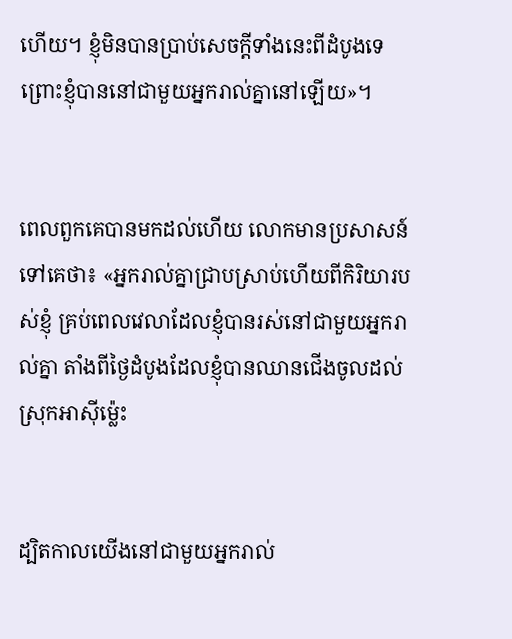ហើយ។ ខ្ញុំមិនបានប្រាប់សេចក្ដីទាំងនេះពីដំបូងទេ ព្រោះខ្ញុំបាននៅជាមួយអ្នករាល់គ្នានៅឡើយ»។


ពេលពួកគេបានមកដល់ហើយ លោកមានប្រសាសន៍ទៅគេថា៖ «អ្នករាល់គ្នាជ្រាបស្រាប់ហើយពីកិរិយារបស់ខ្ញុំ គ្រប់ពេលវេលាដែលខ្ញុំបានរស់នៅជា‌មួយអ្នករាល់គ្នា តាំងពីថ្ងៃដំបូងដែលខ្ញុំបានឈានជើងចូលដល់ស្រុកអាស៊ីម៉្លេះ


ដ្បិតកាលយើងនៅជាមួយអ្នករាល់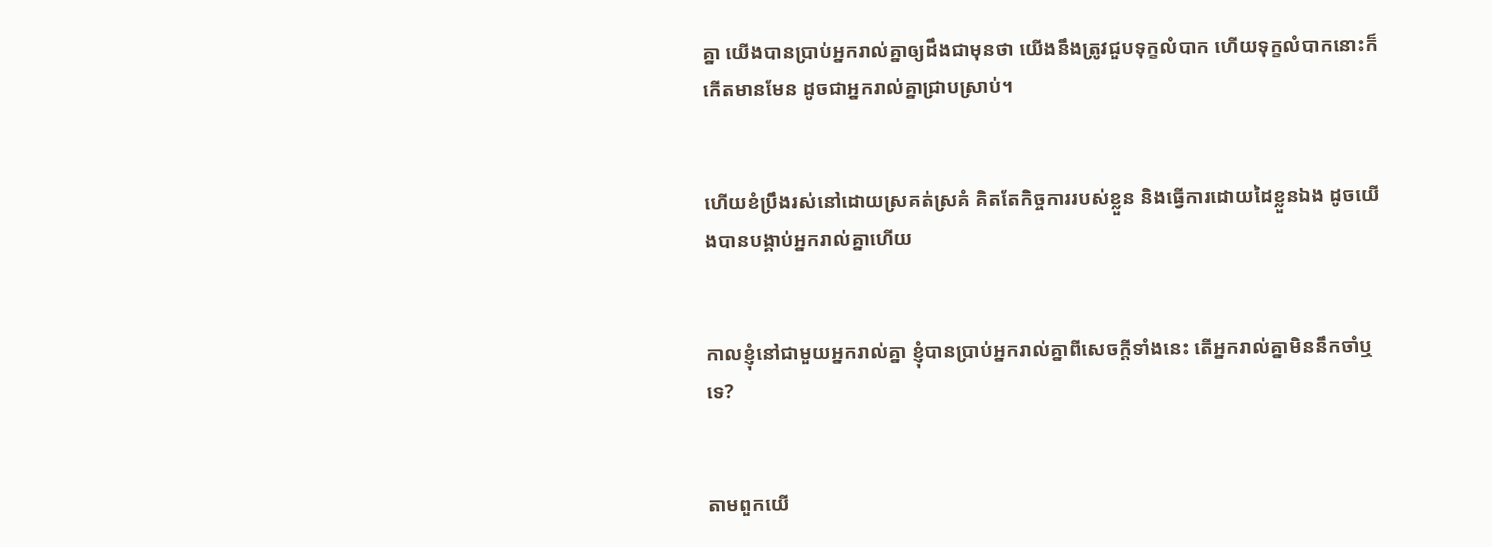គ្នា យើងបានប្រាប់អ្នករាល់គ្នាឲ្យដឹងជាមុនថា យើងនឹងត្រូវជួបទុក្ខលំបាក ហើយទុក្ខលំបាកនោះក៏កើតមានមែន ដូចជាអ្នករាល់គ្នាជ្រាបស្រាប់។


ហើយខំប្រឹងរស់នៅដោយស្រគត់ស្រគំ គិតតែកិច្ចការរបស់ខ្លួន និងធ្វើការដោយដៃខ្លួនឯង ដូចយើងបានបង្គាប់អ្នករាល់គ្នាហើយ


កាលខ្ញុំនៅជាមួយអ្នករាល់គ្នា ខ្ញុំបានប្រាប់អ្នករាល់គ្នាពីសេចក្ដីទាំងនេះ តើអ្នករាល់គ្នាមិននឹកចាំឬទេ?


តាមពួកយើ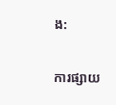ង:

ការផ្សាយ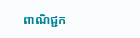ពាណិជ្ជក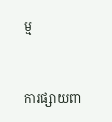ម្ម


ការផ្សាយពា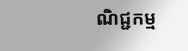ណិជ្ជកម្ម